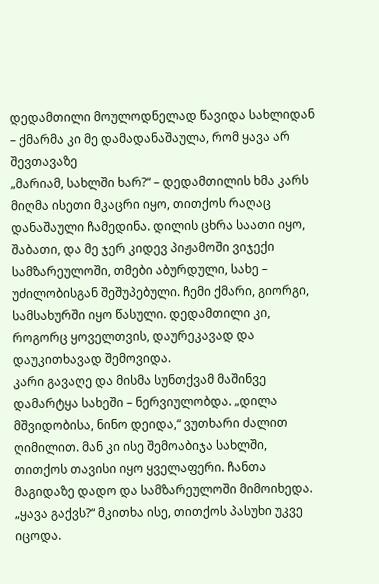დედამთილი მოულოდნელად წავიდა სახლიდან – ქმარმა კი მე დამადანაშაულა, რომ ყავა არ შევთავაზე
„მარიამ, სახლში ხარ?“ – დედამთილის ხმა კარს მიღმა ისეთი მკაცრი იყო, თითქოს რაღაც დანაშაული ჩამედინა. დილის ცხრა საათი იყო, შაბათი, და მე ჯერ კიდევ პიჟამოში ვიჯექი სამზარეულოში, თმები აბურდული, სახე – უძილობისგან შეშუპებული. ჩემი ქმარი, გიორგი, სამსახურში იყო წასული. დედამთილი კი, როგორც ყოველთვის, დაურეკავად და დაუკითხავად შემოვიდა.
კარი გავაღე და მისმა სუნთქვამ მაშინვე დამარტყა სახეში – ნერვიულობდა. „დილა მშვიდობისა, ნინო დეიდა,“ ვუთხარი ძალით ღიმილით. მან კი ისე შემოაბიჯა სახლში, თითქოს თავისი იყო ყველაფერი. ჩანთა მაგიდაზე დადო და სამზარეულოში მიმოიხედა.
„ყავა გაქვს?“ მკითხა ისე, თითქოს პასუხი უკვე იცოდა.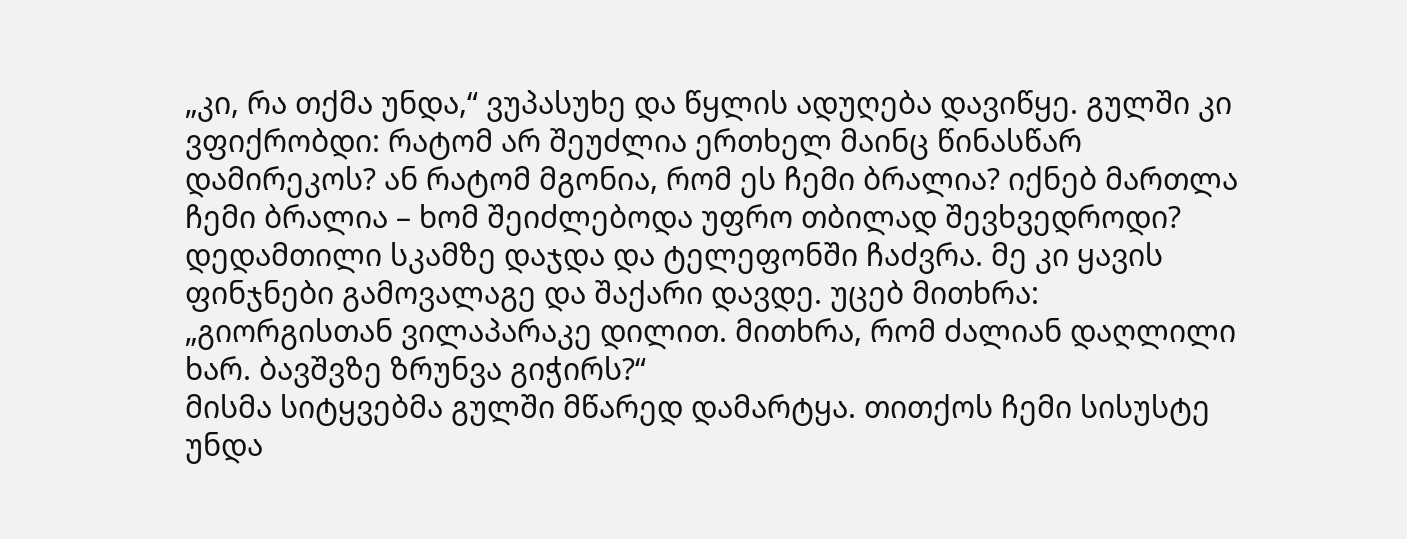„კი, რა თქმა უნდა,“ ვუპასუხე და წყლის ადუღება დავიწყე. გულში კი ვფიქრობდი: რატომ არ შეუძლია ერთხელ მაინც წინასწარ დამირეკოს? ან რატომ მგონია, რომ ეს ჩემი ბრალია? იქნებ მართლა ჩემი ბრალია – ხომ შეიძლებოდა უფრო თბილად შევხვედროდი?
დედამთილი სკამზე დაჯდა და ტელეფონში ჩაძვრა. მე კი ყავის ფინჯნები გამოვალაგე და შაქარი დავდე. უცებ მითხრა:
„გიორგისთან ვილაპარაკე დილით. მითხრა, რომ ძალიან დაღლილი ხარ. ბავშვზე ზრუნვა გიჭირს?“
მისმა სიტყვებმა გულში მწარედ დამარტყა. თითქოს ჩემი სისუსტე უნდა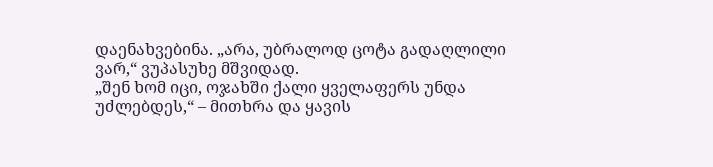დაენახვებინა. „არა, უბრალოდ ცოტა გადაღლილი ვარ,“ ვუპასუხე მშვიდად.
„შენ ხომ იცი, ოჯახში ქალი ყველაფერს უნდა უძლებდეს,“ – მითხრა და ყავის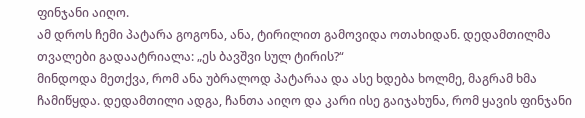ფინჯანი აიღო.
ამ დროს ჩემი პატარა გოგონა, ანა, ტირილით გამოვიდა ოთახიდან. დედამთილმა თვალები გადაატრიალა: „ეს ბავშვი სულ ტირის?“
მინდოდა მეთქვა, რომ ანა უბრალოდ პატარაა და ასე ხდება ხოლმე, მაგრამ ხმა ჩამიწყდა. დედამთილი ადგა, ჩანთა აიღო და კარი ისე გაიჯახუნა, რომ ყავის ფინჯანი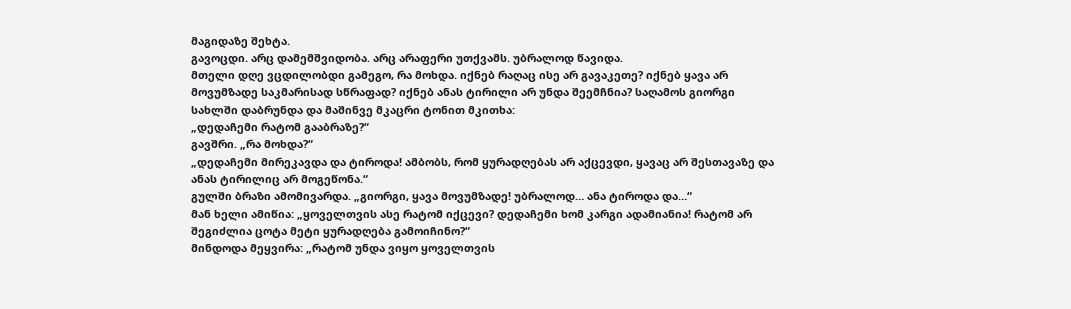მაგიდაზე შეხტა.
გავოცდი. არც დამემშვიდობა. არც არაფერი უთქვამს. უბრალოდ წავიდა.
მთელი დღე ვცდილობდი გამეგო, რა მოხდა. იქნებ რაღაც ისე არ გავაკეთე? იქნებ ყავა არ მოვუმზადე საკმარისად სწრაფად? იქნებ ანას ტირილი არ უნდა შეემჩნია? საღამოს გიორგი სახლში დაბრუნდა და მაშინვე მკაცრი ტონით მკითხა:
„დედაჩემი რატომ გააბრაზე?“
გავშრი. „რა მოხდა?“
„დედაჩემი მირეკავდა და ტიროდა! ამბობს, რომ ყურადღებას არ აქცევდი, ყავაც არ შესთავაზე და ანას ტირილიც არ მოგეწონა.“
გულში ბრაზი ამომივარდა. „გიორგი, ყავა მოვუმზადე! უბრალოდ… ანა ტიროდა და…“
მან ხელი ამიწია: „ყოველთვის ასე რატომ იქცევი? დედაჩემი ხომ კარგი ადამიანია! რატომ არ შეგიძლია ცოტა მეტი ყურადღება გამოიჩინო?“
მინდოდა მეყვირა: „რატომ უნდა ვიყო ყოველთვის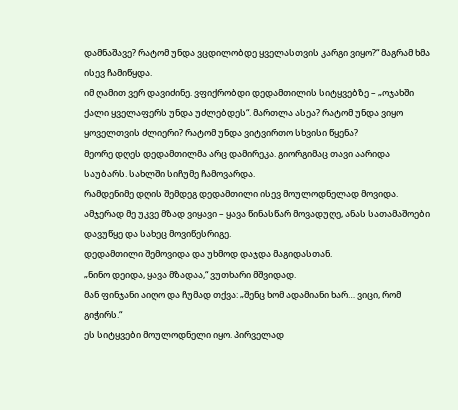დამნაშავე? რატომ უნდა ვცდილობდე ყველასთვის კარგი ვიყო?“ მაგრამ ხმა ისევ ჩამიწყდა.
იმ ღამით ვერ დავიძინე. ვფიქრობდი დედამთილის სიტყვებზე – „ოჯახში ქალი ყველაფერს უნდა უძლებდეს“. მართლა ასეა? რატომ უნდა ვიყო ყოველთვის ძლიერი? რატომ უნდა ვიტვირთო სხვისი წყენა?
მეორე დღეს დედამთილმა არც დამირეკა. გიორგიმაც თავი აარიდა საუბარს. სახლში სიჩუმე ჩამოვარდა.
რამდენიმე დღის შემდეგ დედამთილი ისევ მოულოდნელად მოვიდა. ამჯერად მე უკვე მზად ვიყავი – ყავა წინასწარ მოვადუღე, ანას სათამაშოები დავუწყე და სახეც მოვიწესრიგე.
დედამთილი შემოვიდა და უხმოდ დაჯდა მაგიდასთან.
„ნინო დეიდა, ყავა მზადაა,“ ვუთხარი მშვიდად.
მან ფინჯანი აიღო და ჩუმად თქვა: „შენც ხომ ადამიანი ხარ… ვიცი, რომ გიჭირს.“
ეს სიტყვები მოულოდნელი იყო. პირველად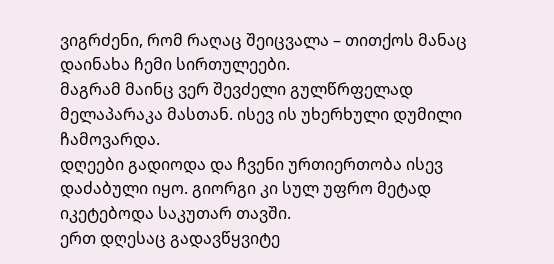ვიგრძენი, რომ რაღაც შეიცვალა – თითქოს მანაც დაინახა ჩემი სირთულეები.
მაგრამ მაინც ვერ შევძელი გულწრფელად მელაპარაკა მასთან. ისევ ის უხერხული დუმილი ჩამოვარდა.
დღეები გადიოდა და ჩვენი ურთიერთობა ისევ დაძაბული იყო. გიორგი კი სულ უფრო მეტად იკეტებოდა საკუთარ თავში.
ერთ დღესაც გადავწყვიტე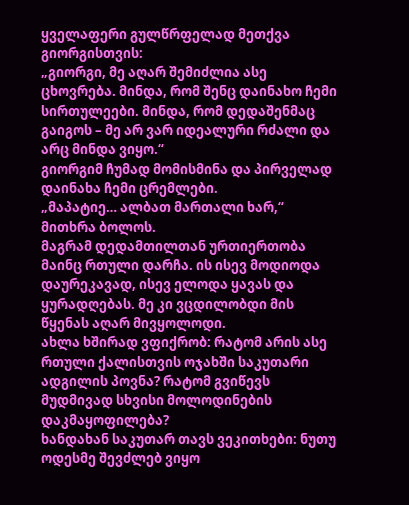ყველაფერი გულწრფელად მეთქვა გიორგისთვის:
„გიორგი, მე აღარ შემიძლია ასე ცხოვრება. მინდა, რომ შენც დაინახო ჩემი სირთულეები. მინდა, რომ დედაშენმაც გაიგოს – მე არ ვარ იდეალური რძალი და არც მინდა ვიყო.“
გიორგიმ ჩუმად მომისმინა და პირველად დაინახა ჩემი ცრემლები.
„მაპატიე… ალბათ მართალი ხარ,“ მითხრა ბოლოს.
მაგრამ დედამთილთან ურთიერთობა მაინც რთული დარჩა. ის ისევ მოდიოდა დაურეკავად, ისევ ელოდა ყავას და ყურადღებას. მე კი ვცდილობდი მის წყენას აღარ მივყოლოდი.
ახლა ხშირად ვფიქრობ: რატომ არის ასე რთული ქალისთვის ოჯახში საკუთარი ადგილის პოვნა? რატომ გვიწევს მუდმივად სხვისი მოლოდინების დაკმაყოფილება?
ხანდახან საკუთარ თავს ვეკითხები: ნუთუ ოდესმე შევძლებ ვიყო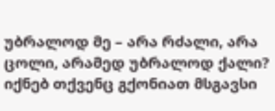უბრალოდ მე – არა რძალი, არა ცოლი, არამედ უბრალოდ ქალი? იქნებ თქვენც გქონიათ მსგავსი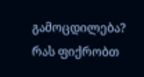გამოცდილება? რას ფიქრობთ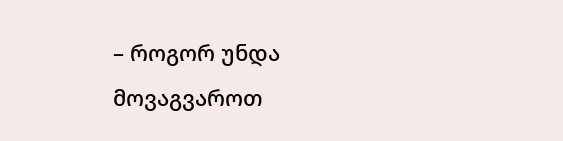– როგორ უნდა მოვაგვაროთ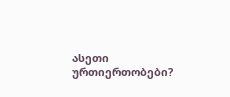ასეთი ურთიერთობები?